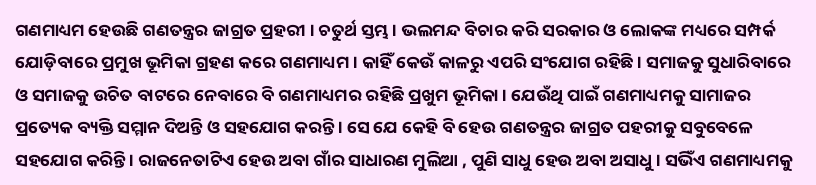ଗଣମାଧ୍ୟମ ହେଉଛି ଗଣତନ୍ତ୍ରର ଜାଗ୍ରତ ପ୍ରହରୀ । ଚତୁର୍ଥ ସ୍ତମ୍ଭ । ଭଲମନ୍ଦ ବିଚାର କରି ସରକାର ଓ ଲୋକଙ୍କ ମଧ୍ୟରେ ସମ୍ପର୍କ ଯୋଡ଼ିବାରେ ପ୍ରମୁଖ ଭୂମିକା ଗ୍ରହଣ କରେ ଗଣମାଧ୍ୟମ । କାହିଁ କେଉଁ କାଳରୁ ଏପରି ସଂଯୋଗ ରହିଛି । ସମାଜକୁ ସୁଧାରିବାରେ ଓ ସମାଜକୁ ଉଚିତ ବାଟରେ ନେବାରେ ବି ଗଣମାଧ୍ୟମର ରହିଛି ପ୍ରଖୁମ ଭୂମିକା । ଯେଉଁଥି ପାଇଁ ଗଣମାଧ୍ୟମକୁ ସାମାଜର ପ୍ରତ୍ୟେକ ବ୍ୟକ୍ତି ସମ୍ମାନ ଦିଅନ୍ତି ଓ ସହଯୋଗ କରନ୍ତି । ସେ ଯେ କେହି ବି ହେଉ ଗଣତନ୍ତ୍ରର ଜାଗ୍ରତ ପହରୀକୁ ସବୁବେଳେ ସହଯୋଗ କରିନ୍ତି । ରାଜନେତାଟିଏ ହେଉ ଅବା ଗାଁର ସାଧାରଣ ମୁଲିଆ , ପୁଣି ସାଧୁ ହେଉ ଅବା ଅସାଧୁ । ସଭିଁଏ ଗଣମାଧ୍ୟମକୁ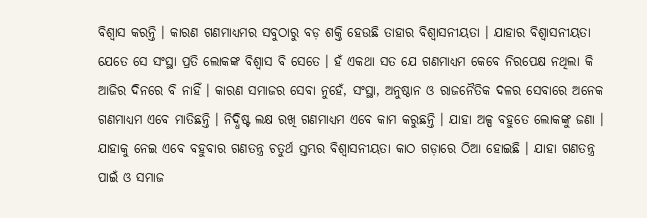ବିଶ୍ୱାସ କରନ୍ତି । କାରଣ ଗଣମାଧ୍ୟମର ସବୁଠାରୁ ବଡ଼ ଶକ୍ତି ହେଉଛି ତାହାର ବିଶ୍ୱାସନୀୟତା । ଯାହାର ବିଶ୍ୱାସନୀୟତା ଯେତେ ସେ ସଂସ୍ଥା ପ୍ରତି ଲୋକଙ୍କ ବିଶ୍ୱାସ ବି ସେତେ । ହଁ ଏକଥା ସତ ଯେ ଗଣମାଧ୍ୟମ କେବେ ନିରପେକ୍ଷ ନଥିଲା କି ଆଜିର ଦିନରେ ବି ନାହିଁ । କାରଣ ସମାଜର ସେବା ନୁହେଁ, ସଂସ୍ଥା, ଅନୁଷ୍ଠାନ ଓ ରାଜନୈତିକ ଦଳର ସେବାରେ ଅନେକ ଗଣମାଧ୍ୟମ ଏବେ ମାତିଛନ୍ତି । ନିଦ୍ଧିଷ୍ଟ ଲକ୍ଷ ରଖି ଗଣମାଧ୍ୟମ ଏବେ କାମ କରୁଛନ୍ତି । ଯାହା ଅଳ୍ପ ବହୁତେ ଲୋକଙ୍କୁ ଜଣା । ଯାହାକୁ ନେଇ ଏବେ ବହୁବାର ଗଣତନ୍ତ୍ର ଚତୁର୍ଥ ସ୍ତମ୍ଭର ବିଶ୍ୱାସନୀୟତା କାଠ ଗଡ଼ାରେ ଠିଆ ହୋଇଛି । ଯାହା ଗଣତନ୍ତ୍ର ପାଇଁ ଓ ସମାଜ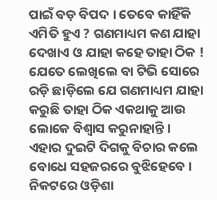ପାଇଁ ବଡ଼ ବିପଦ । ତେବେ କାହିଁକି ଏମିତି ହୁଏ ? ଗଣମାଧ୍ୟମ କଣ ଯାହା ଦେଖାଏ ଓ ଯାହା କହେ ତାହା ଠିକ ! ଯେତେ ଲେଖିଲେ ବା ଟିଭି ସୋରେ ରଡ଼ି ଛାଡ଼ିଲେ ଯେ ଗଣମାଧ୍ୟମ ଯାହା କରୁଛି ତାହା ଠିକ ଏକଥାକୁ ଆଉ ଲୋକେ ବିଶ୍ୱାସ କରୁନାହାନ୍ତି ।
ଏହାର ଦୁଇଟି ଦିଗକୁ ବିଚାର କଲେ ବୋଧେ ସହଜରରେ ବୁଝିହେବେ । ନିକଟରେ ଓଡ଼ିଶା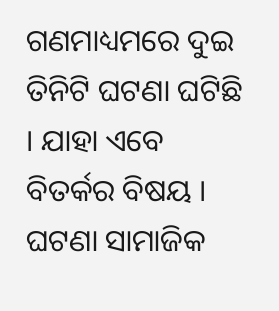ଗଣମାଧ୍ୟମରେ ଦୁଇ ତିନିଟି ଘଟଣା ଘଟିଛି । ଯାହା ଏବେ ବିତର୍କର ବିଷୟ । ଘଟଣା ସାମାଜିକ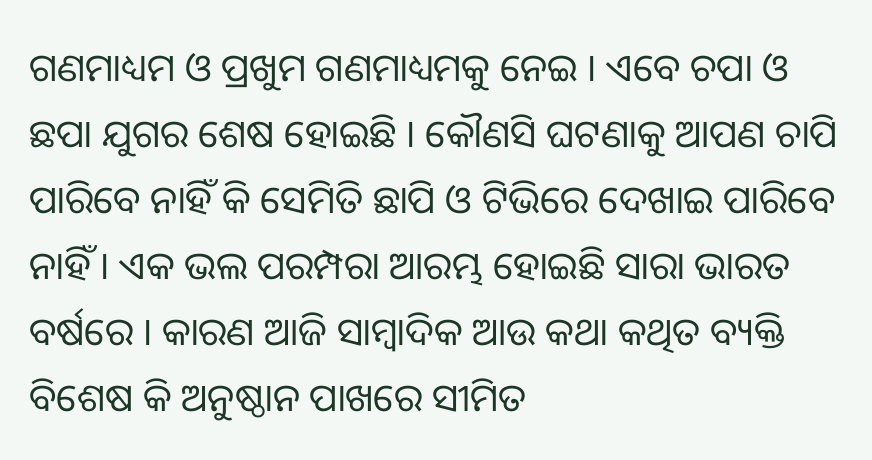ଗଣମାଧ୍ୟମ ଓ ପ୍ରଖୁମ ଗଣମାଧ୍ୟମକୁ ନେଇ । ଏବେ ଚପା ଓ ଛପା ଯୁଗର ଶେଷ ହୋଇଛି । କୌଣସି ଘଟଣାକୁ ଆପଣ ଚାପି ପାରିବେ ନାହିଁ କି ସେମିତି ଛାପି ଓ ଟିଭିରେ ଦେଖାଇ ପାରିବେ ନାହିଁ । ଏକ ଭଲ ପରମ୍ପରା ଆରମ୍ଭ ହୋଇଛି ସାରା ଭାରତ ବର୍ଷରେ । କାରଣ ଆଜି ସାମ୍ବାଦିକ ଆଉ କଥା କଥିତ ବ୍ୟକ୍ତି ବିଶେଷ କି ଅନୁଷ୍ଠାନ ପାଖରେ ସୀମିତ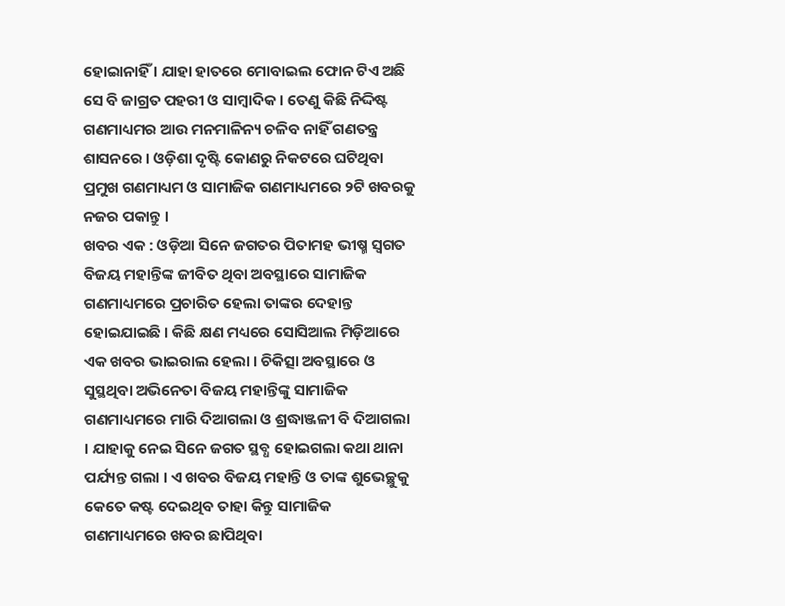ହୋଇାନାହିଁ । ଯାହା ହାତରେ ମୋବାଇଲ ଫୋନ ଟିଏ ଅଛି ସେ ବି ଜାଗ୍ରତ ପହରୀ ଓ ସାମ୍ବାଦିକ । ତେଣୁ କିଛି ନିଦ୍ଦିଷ୍ଟ ଗଣମାଧ୍ୟମର ଆଉ ମନମାଳିନ୍ୟ ଚଳିବ ନାହିଁ ଗଣତନ୍ତ୍ର ଶାସନରେ । ଓଡ଼ିଶା ଦୃଷ୍ଟି କୋଣରୁ ନିକଟରେ ଘଟିଥିବା ପ୍ରମୁଖ ଗଣମାଧ୍ୟମ ଓ ସାମାଜିକ ଗଣମାଧ୍ୟମରେ ୨ଟି ଖବରକୁ ନଜର ପକାନ୍ତୁ ।
ଖବର ଏକ : ଓଡ଼ିଆ ସିନେ ଜଗତର ପିତାମହ ଭୀଷ୍ମ ସ୍ୱଗତ ବିଜୟ ମହାନ୍ତିଙ୍କ ଜୀବିତ ଥିବା ଅବସ୍ଥାରେ ସାମାଜିକ ଗଣମାଧ୍ୟମରେ ପ୍ରଚାରିତ ହେଲା ତାଙ୍କର ଦେହାନ୍ତ ହୋଇଯାଇଛି । କିଛି କ୍ଷଣ ମଧ୍ୟରେ ସୋସିଆଲ ମିଡ଼ିଆରେ ଏକ ଖବର ଭାଇରାଲ ହେଲା । ଚିକିତ୍ସା ଅବସ୍ଥାରେ ଓ ସୁସ୍ଥଥିବା ଅଭିନେତା ବିଜୟ ମହାନ୍ତିଙ୍କୁ ସାମାଜିକ ଗଣମାଧ୍ୟମରେ ମାରି ଦିଆଗଲା ଓ ଶ୍ରଦ୍ଧାଞ୍ଜଳୀ ବି ଦିଆଗଲା । ଯାହାକୁ ନେଇ ସିନେ ଜଗତ ସ୍ଥବ୍ଧ ହୋଇଗଲା କଥା ଥାନା ପର୍ଯ୍ୟନ୍ତ ଗଲା । ଏ ଖବର ବିଜୟ ମହାନ୍ତି ଓ ତାଙ୍କ ଶୁଭେଚ୍ଛୁକୁ କେତେ କଷ୍ଟ ଦେଇଥିବ ତାହା କିନ୍ତୁ ସାମାଜିକ ଗଣମାଧ୍ୟମରେ ଖବର ଛାପିଥିବା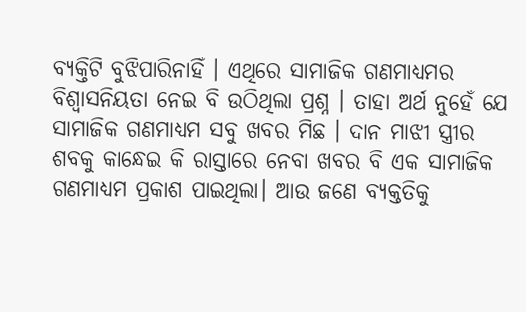ବ୍ୟକ୍ତିଟି ବୁଝିପାରିନାହିଁ । ଏଥିରେ ସାମାଜିକ ଗଣମାଧ୍ୟମର ବିଶ୍ୱାସନିୟତା ନେଇ ବି ଉଠିଥିଲା ପ୍ରଶ୍ନ । ତାହା ଅର୍ଥ ନୁହେଁ ଯେ ସାମାଜିକ ଗଣମାଧ୍ୟମ ସବୁ ଖବର ମିଛ । ଦାନ ମାଝୀ ସ୍ତ୍ରୀର ଶବକୁ କାନ୍ଧେଇ କି ରାସ୍ତାରେ ନେବା ଖବର ବି ଏକ ସାମାଜିକ ଗଣମାଧ୍ୟମ ପ୍ରକାଶ ପାଇଥିଲା। ଆଉ ଜଣେ ବ୍ୟକ୍ତତିକୁ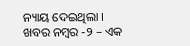ନ୍ୟାୟ ଦେଇଥିଲା ।
ଖବର ନମ୍ବର -୨ – ଏକ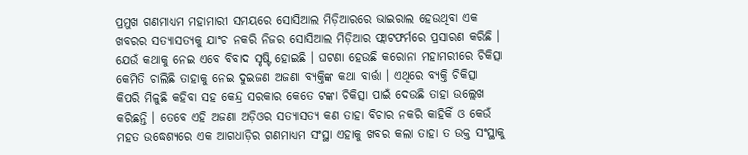ପ୍ରମୁଖ ଗଣମାଧ୍ୟମ ମହାମାରୀ ସମୟରେ ସୋସିଆଲ ମିଡ଼ିଆରରେ ଭାଇରାଲ ହେଉଥିବା ଏକ ଖବରର ସତ୍ୟାସତ୍ୟକୁ ଯାଂଚ ନକରି ନିଜର ସୋସିଆଲ ମିଡ଼ିଆର ଫ୍ଲାଟଫର୍ମରେ ପ୍ରସାରଣ କରିଛି । ଯେଉଁ କଥାକୁ ନେଇ ଏବେ ବିବାଦ ସୃଷ୍ଟି ହୋଇଛି । ଘଟଣା ହେଉଛି କରୋନା ମହାମରୀରେ ଚିକିତ୍ସା କେମିତି ଚାଲିଛି ତାହାକୁ ନେଇ ଦୁଇଜଣ ଅଜଣା ବ୍ୟକ୍ତିଙ୍କ କଥା ବାର୍ତ୍ତା । ଏଥିରେ ବ୍ୟକ୍ତି ଚିକିତ୍ସା କିପରି ମିଳୁଛି କହିବା ସହ କେନ୍ଦ୍ର ସରକାର କେତେ ଟଙ୍କା ଚିକିତ୍ସା ପାଇଁ ଦେଉଛି ତାହା ଉଲ୍ଲେଖ କରିଛନ୍ତି । ତେବେ ଏହି ଅଜଣା ଅଡ଼ିଓର ସତ୍ୟାସତ୍ୟ କଣ ତାହା ବିଚାର ନକରି କାହିକିଁ ଓ କେଉଁ ମହତ ଉଦ୍ଧେଶ୍ୟରେ ଏକ ଆଗଧାଡ଼ିର ଗଣମାଧ୍ୟମ ସଂସ୍ଥା ଏହାକୁ ଖବର କଲା ତାହା ତ ଉକ୍ତ ସଂସ୍ଥାକୁ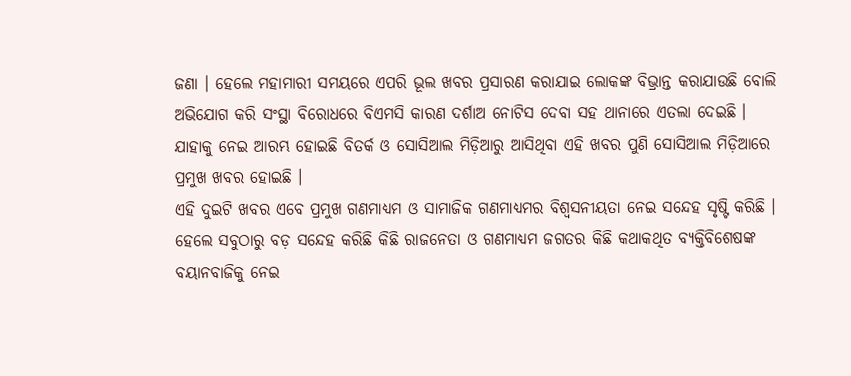ଜଣା । ହେଲେ ମହାମାରୀ ସମୟରେ ଏପରି ଭୂଲ ଖବର ପ୍ରସାରଣ କରାଯାଇ ଲୋକଙ୍କ ବିଭ୍ରାନ୍ତ କରାଯାଉଛି ବୋଲି ଅଭିଯୋଗ କରି ସଂସ୍ଥା ବିରୋଧରେ ବିଏମସି କାରଣ ଦର୍ଶାଅ ନୋଟିସ ଦେବା ସହ ଥାନାରେ ଏତଲା ଦେଇଛି । ଯାହାକୁ ନେଇ ଆରମ୍ଭ ହୋଇଛି ବିତର୍କ ଓ ସୋସିଆଲ ମିଡ଼ିଆରୁ ଆସିଥିବା ଏହି ଖବର ପୁଣି ସୋସିଆଲ ମିଡ଼ିଆରେ ପ୍ରମୁଖ ଖବର ହୋଇଛି ।
ଏହି ଦୁଇଟି ଖବର ଏବେ ପ୍ରମୁଖ ଗଣମାଧ୍ୟମ ଓ ସାମାଜିକ ଗଣମାଧ୍ୟମର ବିଶ୍ୱସନୀୟତା ନେଇ ସନ୍ଦେହ ସୃଷ୍ଟି କରିଛି । ହେଲେ ସବୁଠାରୁ ବଡ଼ ସନ୍ଦେହ କରିଛି କିଛି ରାଜନେତା ଓ ଗଣମାଧ୍ୟମ ଜଗତର କିଛି କଥାକଥିତ ବ୍ୟକ୍ତିବିଶେଷଙ୍କ ବୟାନବାଜିକୁ ନେଇ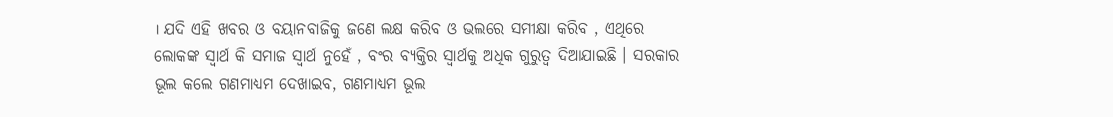। ଯଦି ଏହି ଖବର ଓ ବୟାନବାଜିକୁ ଜଣେ ଲକ୍ଷ କରିବ ଓ ଭଲରେ ସମୀକ୍ଷା କରିବ , ଏଥିରେ ଲୋକଙ୍କ ସ୍ୱାର୍ଥ କି ସମାଜ ସ୍ୱାର୍ଥ ନୁହେଁ , ବଂର ବ୍ୟକ୍ତିର ସ୍ୱାର୍ଥକୁ ଅଧିକ ଗୁରୁତ୍ୱ ଦିଆଯାଇଛି । ସରକାର ଭୂଲ କଲେ ଗଣମାଧ୍ୟମ ଦେଖାଇବ, ଗଣମାଧ୍ୟମ ଭୂଲ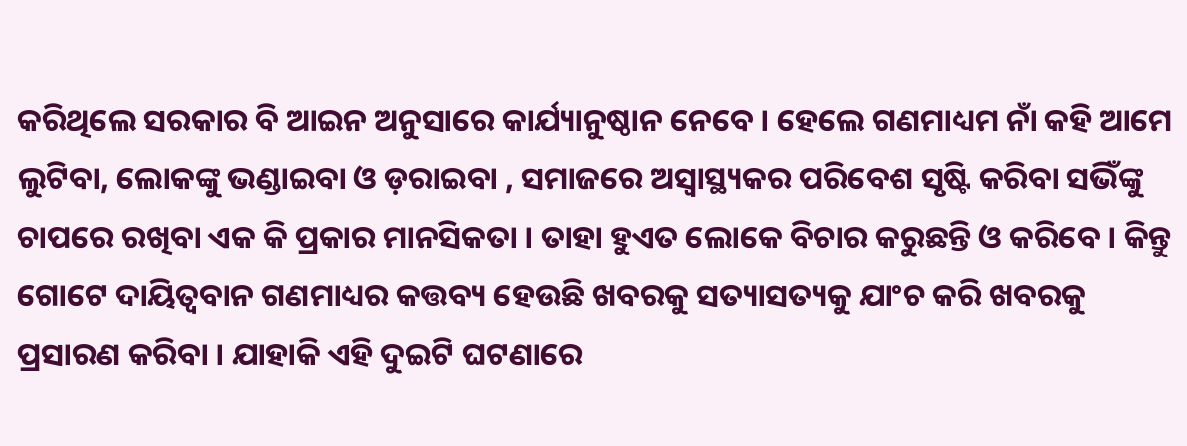କରିଥିଲେ ସରକାର ବି ଆଇନ ଅନୁସାରେ କାର୍ଯ୍ୟାନୁଷ୍ଠାନ ନେବେ । ହେଲେ ଗଣମାଧ୍ୟମ ନାଁ କହି ଆମେ ଲୁଟିବା, ଲୋକଙ୍କୁ ଭଣ୍ଡାଇବା ଓ ଡ଼ରାଇବା , ସମାଜରେ ଅସ୍ୱାସ୍ଥ୍ୟକର ପରିବେଶ ସୃଷ୍ଟି କରିବା ସଭିଁଙ୍କୁ ଚାପରେ ରଖିବା ଏକ କି ପ୍ରକାର ମାନସିକତା । ତାହା ହୁଏତ ଲୋକେ ବିଚାର କରୁଛନ୍ତି ଓ କରିବେ । କିନ୍ତୁ ଗୋଟେ ଦାୟିତ୍ୱବାନ ଗଣମାଧ୍ୟର କତ୍ତବ୍ୟ ହେଉଛି ଖବରକୁ ସତ୍ୟାସତ୍ୟକୁ ଯାଂଚ କରି ଖବରକୁ ପ୍ରସାରଣ କରିବା । ଯାହାକି ଏହି ଦୁଇଟି ଘଟଣାରେ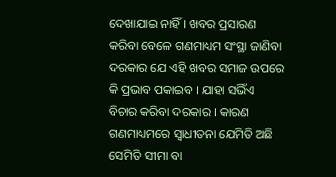ଦେଖାଯାଇ ନାହିଁ । ଖବର ପ୍ରସାରଣ କରିବା ବେଳେ ଗଣମାଧ୍ୟମ ସଂସ୍ଥା ଜାଣିବା ଦରକାର ଯେ ଏହି ଖବର ସମାଜ ଉପରେ କି ପ୍ରଭାବ ପକାଇବ । ଯାହା ସଭିଁଏ ବିଚାର କରିବା ଦରକାର । କାରଣ ଗଣମାଧ୍ୟମରେ ସ୍ୱାଧୀତନା ଯେମିତି ଅଛି ସେମିତି ସୀମା ବା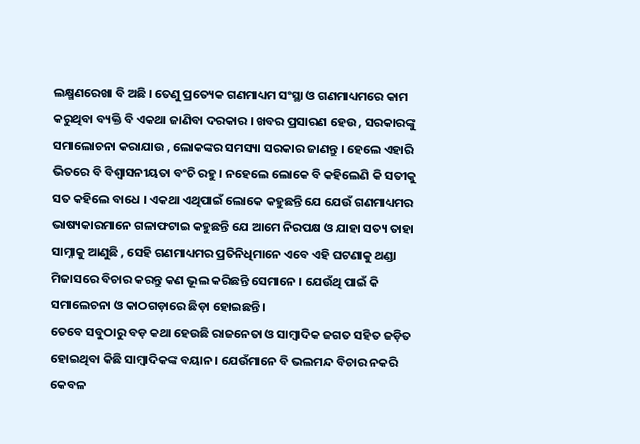ଲକ୍ଷ୍ମଣରେଖା ବି ଅଛି । ତେଣୁ ପ୍ରତ୍ୟେକ ଗଣମାଧ୍ୟମ ସଂସ୍ଥା ଓ ଗଣମାଧ୍ୟମରେ କାମ କରୁଥିବା ବ୍ୟକ୍ତି ବି ଏକଥା ଜାଣିବା ଦରକାର । ଖବର ପ୍ରସାରଣ ହେଉ , ସରକାରଙ୍କୁ ସମାଲୋଚନା କରାଯାଉ , ଲୋକଙ୍କର ସମସ୍ୟା ସରକାର ଜାଣନ୍ତୁ । ହେଲେ ଏହାରି ଭିତରେ ବି ବିଶ୍ୱାସନୀୟତା ବଂଚି ରହୁ । ନହେଲେ ଲୋକେ ବି କହିଲେଣି କି ସତୀକୁ ସତ କହିଲେ ବାଧେ । ଏକଥା ଏଥିପାଇଁ ଲୋକେ କହୁଛନ୍ତି ଯେ ଯେଉଁ ଗଣମାଧ୍ୟମର ଭାଷ୍ୟକାରମାନେ ଗଳାଫଟାଇ କହୁଛନ୍ତି ଯେ ଆମେ ନିରପକ୍ଷ ଓ ଯାହା ସତ୍ୟ ତାହା ସାମ୍ନାକୁ ଆଣୁଛି , ସେହି ଗଣମାଧ୍ୟମର ପ୍ରତିନିଧିମାନେ ଏବେ ଏହି ଘଟଣାକୁ ଥଣ୍ଡା ମିଜାସରେ ବିଚାର କରନ୍ତୁ କଣ ଭୂଲ କରିଛନ୍ତି ସେମାନେ । ଯେଉଁଥି ପାଇଁ କି ସମାଲେଚନା ଓ କାଠଗଡ଼ାରେ ଛିଡ଼ା ହୋଇଛନ୍ତି ।
ତେବେ ସବୁଠାରୁ ବଡ଼ କଥା ହେଉଛି ରାଜନେତା ଓ ସାମ୍ବାଦିକ ଜଗତ ସହିତ ଜଡ଼ିତ ହୋଇଥିବା କିଛି ସାମ୍ବାଦିକଙ୍କ ବୟାନ । ଯେଉଁମାନେ ବି ଭଲମନ୍ଦ ବିଚାର ନକରି କେବଳ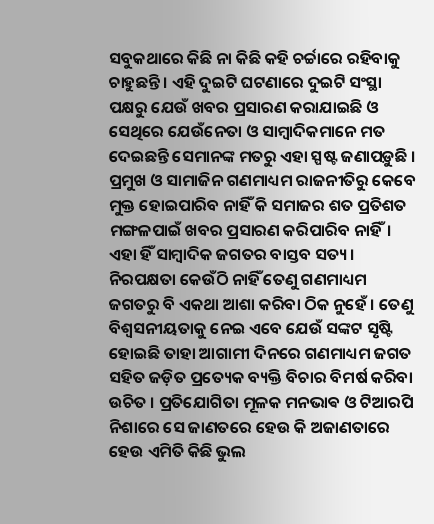ସବୁକଥାରେ କିଛି ନା କିଛି କହି ଚର୍ଚ୍ଚାରେ ରହିବାକୁ ଚାହୁଛନ୍ତି । ଏହି ଦୁଇଟି ଘଟଣାରେ ଦୁଇଟି ସଂସ୍ଥା ପକ୍ଷରୁ ଯେଉଁ ଖବର ପ୍ରସାରଣ କରାଯାଇଛି ଓ ସେଥିରେ ଯେଉଁନେତା ଓ ସାମ୍ବାଦିକମାନେ ମତ ଦେଇଛନ୍ତି ସେମାନଙ୍କ ମତରୁ ଏହା ସ୍ପଷ୍ଟ ଜଣାପଡ଼ୁଛି । ପ୍ରମୁଖ ଓ ସାମାଜିନ ଗଣମାଧ୍ୟମ ରାଜନୀତିରୁ କେବେ ମୁକ୍ତ ହୋଇପାରିବ ନାହିଁ କି ସମାଜର ଶତ ପ୍ରତିଶତ ମଙ୍ଗଳପାଇଁ ଖବର ପ୍ରସାରଣ କରିପାରିବ ନାହିଁ। ଏହା ହିଁ ସାମ୍ବାଦିକ ଜଗତର ବାସ୍ତବ ସତ୍ୟ । ନିରପକ୍ଷତା କେଉଁଠି ନାହିଁ ତେଣୁ ଗଣମାଧ୍ୟମ ଜଗତରୁ ବି ଏକଥା ଆଶା କରିବା ଠିକ ନୁହେଁ । ତେଣୁ ବିଶ୍ୱସନୀୟତାକୁ ନେଇ ଏବେ ଯେଉଁ ସଙ୍କଟ ସୃଷ୍ଟି ହୋଇଛି ତାହା ଆଗାମୀ ଦିନରେ ଗଣମାଧ୍ୟମ ଜଗତ ସହିତ ଜଡ଼ିତ ପ୍ରତ୍ୟେକ ବ୍ୟକ୍ତି ବିଚାର ବିମର୍ଷ କରିବା ଉଚିତ । ପ୍ରତିଯୋଗିତା ମୂଳକ ମନଭାଵ ଓ ଟିଆରପି ନିଶାରେ ସେ ଜାଣତରେ ହେଉ କି ଅଜାଣତାରେ ହେଉ ଏମିତି କିଛି ଭୁଲ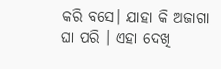କରି ବସେ। ଯାହା କି ଅଜାଗା ଘା ପରି । ଏହା ଦେଖି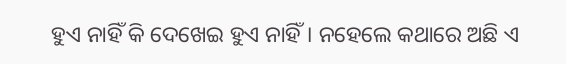ହୁଏ ନାହିଁ କି ଦେଖେଇ ହୁଏ ନାହିଁ। ନହେଲେ କଥାରେ ଅଛି ଏ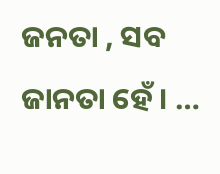ଜନତା , ସବ ଜାନତା ହେଁ । …